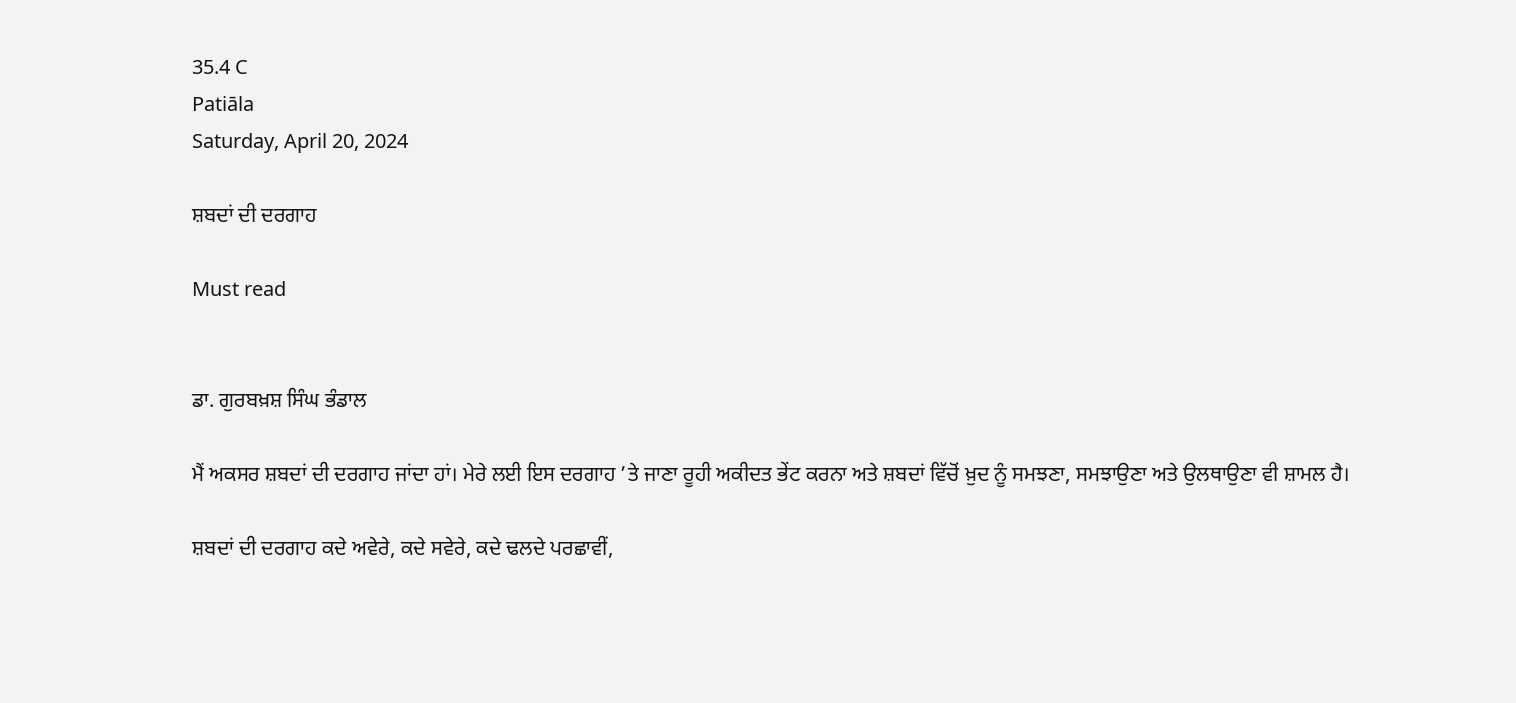35.4 C
Patiāla
Saturday, April 20, 2024

ਸ਼ਬਦਾਂ ਦੀ ਦਰਗਾਹ

Must read


ਡਾ. ਗੁਰਬਖ਼ਸ਼ ਸਿੰਘ ਭੰਡਾਲ

ਮੈਂ ਅਕਸਰ ਸ਼ਬਦਾਂ ਦੀ ਦਰਗਾਹ ਜਾਂਦਾ ਹਾਂ। ਮੇਰੇ ਲਈ ਇਸ ਦਰਗਾਹ ’ਤੇ ਜਾਣਾ ਰੂਹੀ ਅਕੀਦਤ ਭੇਂਟ ਕਰਨਾ ਅਤੇ ਸ਼ਬਦਾਂ ਵਿੱਚੋਂ ਖ਼ੁਦ ਨੂੰ ਸਮਝਣਾ, ਸਮਝਾਉਣਾ ਅਤੇ ਉਲਥਾਉਣਾ ਵੀ ਸ਼ਾਮਲ ਹੈ।

ਸ਼ਬਦਾਂ ਦੀ ਦਰਗਾਹ ਕਦੇ ਅਵੇਰੇ, ਕਦੇ ਸਵੇਰੇ, ਕਦੇ ਢਲਦੇ ਪਰਛਾਵੀਂ,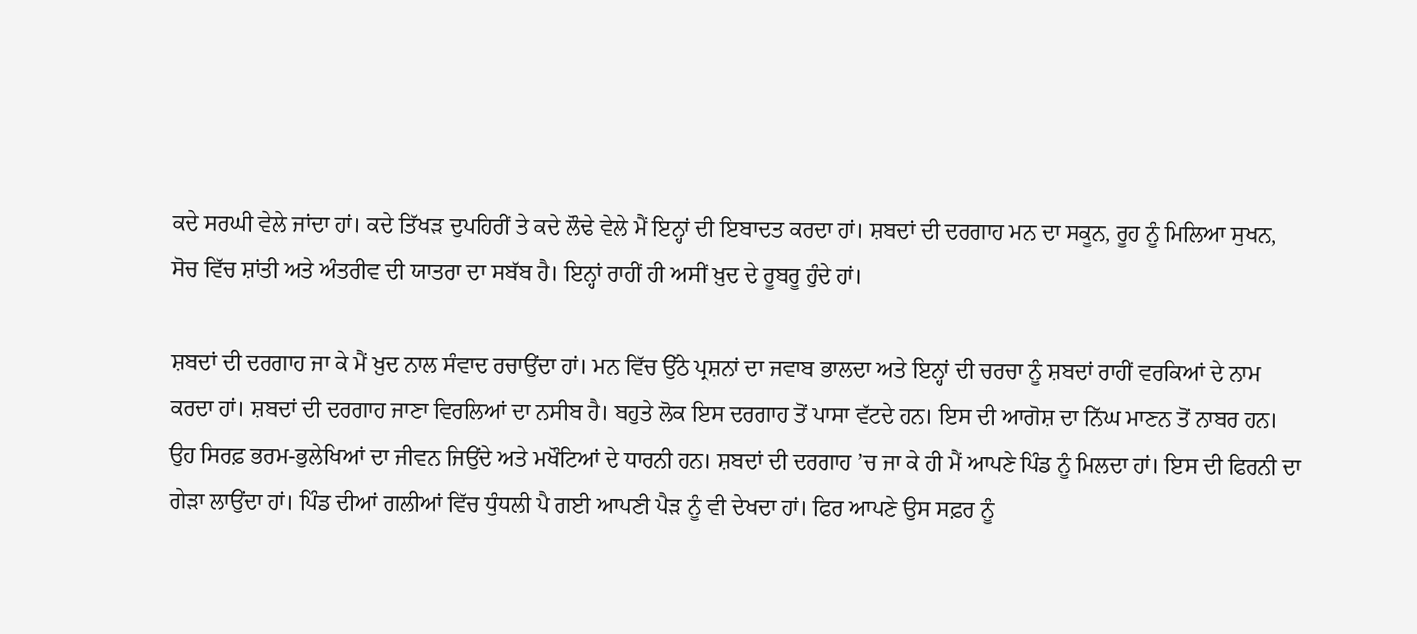ਕਦੇ ਸਰਘੀ ਵੇਲੇ ਜਾਂਦਾ ਹਾਂ। ਕਦੇ ਤਿੱਖੜ ਦੁਪਹਿਰੀਂ ਤੇ ਕਦੇ ਲੌਢੇ ਵੇਲੇ ਮੈਂ ਇਨ੍ਹਾਂ ਦੀ ਇਬਾਦਤ ਕਰਦਾ ਹਾਂ। ਸ਼ਬਦਾਂ ਦੀ ਦਰਗਾਹ ਮਨ ਦਾ ਸਕੂਨ, ਰੂਹ ਨੂੰ ਮਿਲਿਆ ਸੁਖਨ, ਸੋਚ ਵਿੱਚ ਸ਼ਾਂਤੀ ਅਤੇ ਅੰਤਰੀਵ ਦੀ ਯਾਤਰਾ ਦਾ ਸਬੱਬ ਹੈ। ਇਨ੍ਹਾਂ ਰਾਹੀਂ ਹੀ ਅਸੀਂ ਖ਼ੁਦ ਦੇ ਰੂਬਰੂ ਹੁੰਦੇ ਹਾਂ।

ਸ਼ਬਦਾਂ ਦੀ ਦਰਗਾਹ ਜਾ ਕੇ ਮੈਂ ਖ਼ੁਦ ਨਾਲ ਸੰਵਾਦ ਰਚਾਉਂਦਾ ਹਾਂ। ਮਨ ਵਿੱਚ ਉੱਠੇ ਪ੍ਰਸ਼ਨਾਂ ਦਾ ਜਵਾਬ ਭਾਲਦਾ ਅਤੇ ਇਨ੍ਹਾਂ ਦੀ ਚਰਚਾ ਨੂੰ ਸ਼ਬਦਾਂ ਰਾਹੀਂ ਵਰਕਿਆਂ ਦੇ ਨਾਮ ਕਰਦਾ ਹਾਂ। ਸ਼ਬਦਾਂ ਦੀ ਦਰਗਾਹ ਜਾਣਾ ਵਿਰਲਿਆਂ ਦਾ ਨਸੀਬ ਹੈ। ਬਹੁਤੇ ਲੋਕ ਇਸ ਦਰਗਾਹ ਤੋਂ ਪਾਸਾ ਵੱਟਦੇ ਹਨ। ਇਸ ਦੀ ਆਗੋਸ਼ ਦਾ ਨਿੱਘ ਮਾਣਨ ਤੋਂ ਨਾਬਰ ਹਨ। ਉਹ ਸਿਰਫ਼ ਭਰਮ-ਭੁਲੇਖਿਆਂ ਦਾ ਜੀਵਨ ਜਿਉਂਦੇ ਅਤੇ ਮਖੌਟਿਆਂ ਦੇ ਧਾਰਨੀ ਹਨ। ਸ਼ਬਦਾਂ ਦੀ ਦਰਗਾਹ ’ਚ ਜਾ ਕੇ ਹੀ ਮੈਂ ਆਪਣੇ ਪਿੰਡ ਨੂੰ ਮਿਲਦਾ ਹਾਂ। ਇਸ ਦੀ ਫਿਰਨੀ ਦਾ ਗੇੜਾ ਲਾਉਂਦਾ ਹਾਂ। ਪਿੰਡ ਦੀਆਂ ਗਲੀਆਂ ਵਿੱਚ ਧੁੰਧਲੀ ਪੈ ਗਈ ਆਪਣੀ ਪੈੜ ਨੂੰ ਵੀ ਦੇਖਦਾ ਹਾਂ। ਫਿਰ ਆਪਣੇ ਉਸ ਸਫ਼ਰ ਨੂੰ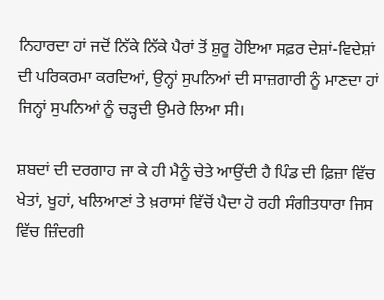ਨਿਹਾਰਦਾ ਹਾਂ ਜਦੋਂ ਨਿੱਕੇ ਨਿੱਕੇ ਪੈਰਾਂ ਤੋਂ ਸ਼ੁਰੂ ਹੋਇਆ ਸਫ਼ਰ ਦੇਸ਼ਾਂ-ਵਿਦੇਸ਼ਾਂ ਦੀ ਪਰਿਕਰਮਾ ਕਰਦਿਆਂ, ਉਨ੍ਹਾਂ ਸੁਪਨਿਆਂ ਦੀ ਸਾਜ਼ਗਾਰੀ ਨੂੰ ਮਾਣਦਾ ਹਾਂ ਜਿਨ੍ਹਾਂ ਸੁਪਨਿਆਂ ਨੂੰ ਚੜ੍ਹਦੀ ਉਮਰੇ ਲਿਆ ਸੀ।

ਸ਼ਬਦਾਂ ਦੀ ਦਰਗਾਹ ਜਾ ਕੇ ਹੀ ਮੈਨੂੰ ਚੇਤੇ ਆਉਂਦੀ ਹੈ ਪਿੰਡ ਦੀ ਫ਼ਿਜ਼ਾ ਵਿੱਚ ਖੇਤਾਂ, ਖੂਹਾਂ, ਖਲਿਆਣਾਂ ਤੇ ਖ਼ਰਾਸਾਂ ਵਿੱਚੋਂ ਪੈਦਾ ਹੋ ਰਹੀ ਸੰਗੀਤਧਾਰਾ ਜਿਸ ਵਿੱਚ ਜ਼ਿੰਦਗੀ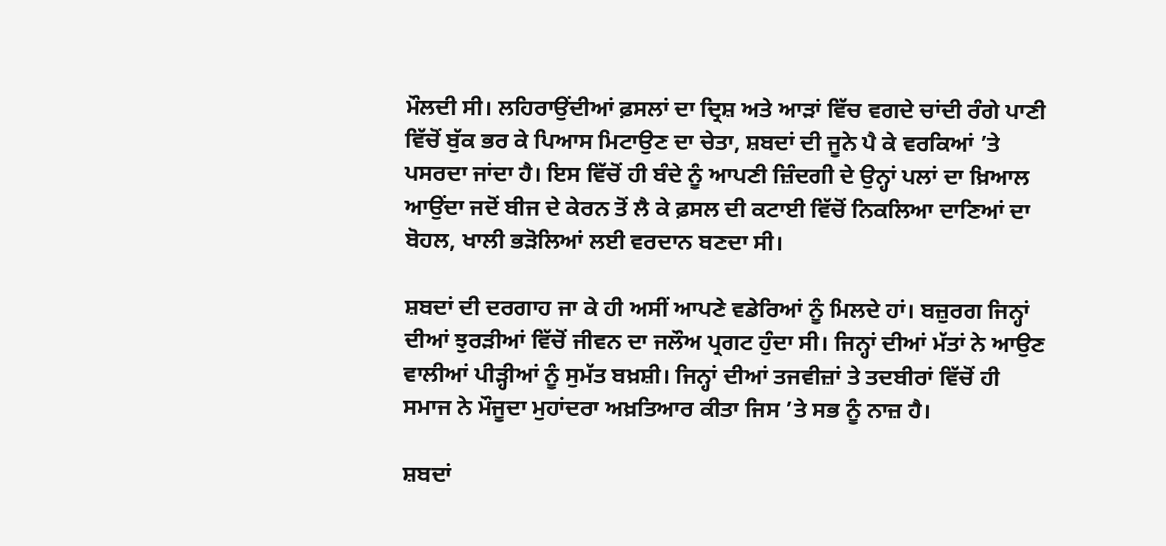ਮੌਲਦੀ ਸੀ। ਲਹਿਰਾਉਂਦੀਆਂ ਫ਼ਸਲਾਂ ਦਾ ਦ੍ਰਿਸ਼ ਅਤੇ ਆੜਾਂ ਵਿੱਚ ਵਗਦੇ ਚਾਂਦੀ ਰੰਗੇ ਪਾਣੀ ਵਿੱਚੋਂ ਬੁੱਕ ਭਰ ਕੇ ਪਿਆਸ ਮਿਟਾਉਣ ਦਾ ਚੇਤਾ, ਸ਼ਬਦਾਂ ਦੀ ਜੂਨੇ ਪੈ ਕੇ ਵਰਕਿਆਂ ’ਤੇ ਪਸਰਦਾ ਜਾਂਦਾ ਹੈ। ਇਸ ਵਿੱਚੋਂ ਹੀ ਬੰਦੇ ਨੂੰ ਆਪਣੀ ਜ਼ਿੰਦਗੀ ਦੇ ਉਨ੍ਹਾਂ ਪਲਾਂ ਦਾ ਖ਼ਿਆਲ ਆਉਂਦਾ ਜਦੋਂ ਬੀਜ ਦੇ ਕੇਰਨ ਤੋਂ ਲੈ ਕੇ ਫ਼ਸਲ ਦੀ ਕਟਾਈ ਵਿੱਚੋਂ ਨਿਕਲਿਆ ਦਾਣਿਆਂ ਦਾ ਬੋਹਲ, ਖਾਲੀ ਭੜੋਲਿਆਂ ਲਈ ਵਰਦਾਨ ਬਣਦਾ ਸੀ।

ਸ਼ਬਦਾਂ ਦੀ ਦਰਗਾਹ ਜਾ ਕੇ ਹੀ ਅਸੀਂ ਆਪਣੇ ਵਡੇਰਿਆਂ ਨੂੰ ਮਿਲਦੇ ਹਾਂ। ਬਜ਼ੁਰਗ ਜਿਨ੍ਹਾਂ ਦੀਆਂ ਝੁਰੜੀਆਂ ਵਿੱਚੋਂ ਜੀਵਨ ਦਾ ਜਲੌਅ ਪ੍ਰਗਟ ਹੁੰਦਾ ਸੀ। ਜਿਨ੍ਹਾਂ ਦੀਆਂ ਮੱਤਾਂ ਨੇ ਆਉਣ ਵਾਲੀਆਂ ਪੀੜ੍ਹੀਆਂ ਨੂੰ ਸੁਮੱਤ ਬਖ਼ਸ਼ੀ। ਜਿਨ੍ਹਾਂ ਦੀਆਂ ਤਜਵੀਜ਼ਾਂ ਤੇ ਤਦਬੀਰਾਂ ਵਿੱਚੋਂ ਹੀ ਸਮਾਜ ਨੇ ਮੌਜੂਦਾ ਮੁਹਾਂਦਰਾ ਅਖ਼ਤਿਆਰ ਕੀਤਾ ਜਿਸ ’ਤੇ ਸਭ ਨੂੰ ਨਾਜ਼ ਹੈ।

ਸ਼ਬਦਾਂ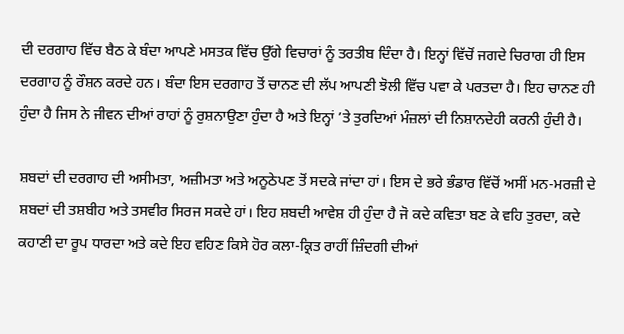ਦੀ ਦਰਗਾਹ ਵਿੱਚ ਬੈਠ ਕੇ ਬੰਦਾ ਆਪਣੇ ਮਸਤਕ ਵਿੱਚ ਉੱਗੇ ਵਿਚਾਰਾਂ ਨੂੰ ਤਰਤੀਬ ਦਿੰਦਾ ਹੈ। ਇਨ੍ਹਾਂ ਵਿੱਚੋਂ ਜਗਦੇ ਚਿਰਾਗ ਹੀ ਇਸ ਦਰਗਾਹ ਨੂੰ ਰੌਸ਼ਨ ਕਰਦੇ ਹਨ। ਬੰਦਾ ਇਸ ਦਰਗਾਹ ਤੋਂ ਚਾਨਣ ਦੀ ਲੱਪ ਆਪਣੀ ਝੋਲੀ ਵਿੱਚ ਪਵਾ ਕੇ ਪਰਤਦਾ ਹੈ। ਇਹ ਚਾਨਣ ਹੀ ਹੁੰਦਾ ਹੈ ਜਿਸ ਨੇ ਜੀਵਨ ਦੀਆਂ ਰਾਹਾਂ ਨੂੰ ਰੁਸ਼ਨਾਉਣਾ ਹੁੰਦਾ ਹੈ ਅਤੇ ਇਨ੍ਹਾਂ ’ਤੇ ਤੁਰਦਿਆਂ ਮੰਜ਼ਲਾਂ ਦੀ ਨਿਸ਼ਾਨਦੇਹੀ ਕਰਨੀ ਹੁੰਦੀ ਹੈ।

ਸ਼ਬਦਾਂ ਦੀ ਦਰਗਾਹ ਦੀ ਅਸੀਮਤਾ, ਅਜ਼ੀਮਤਾ ਅਤੇ ਅਨੂਠੇਪਣ ਤੋਂ ਸਦਕੇ ਜਾਂਦਾ ਹਾਂ। ਇਸ ਦੇ ਭਰੇ ਭੰਡਾਰ ਵਿੱਚੋਂ ਅਸੀਂ ਮਨ-ਮਰਜ਼ੀ ਦੇ ਸ਼ਬਦਾਂ ਦੀ ਤਸ਼ਬੀਹ ਅਤੇ ਤਸਵੀਰ ਸਿਰਜ ਸਕਦੇ ਹਾਂ। ਇਹ ਸ਼ਬਦੀ ਆਵੇਸ਼ ਹੀ ਹੁੰਦਾ ਹੈ ਜੋ ਕਦੇ ਕਵਿਤਾ ਬਣ ਕੇ ਵਹਿ ਤੁਰਦਾ, ਕਦੇ ਕਹਾਣੀ ਦਾ ਰੂਪ ਧਾਰਦਾ ਅਤੇ ਕਦੇ ਇਹ ਵਹਿਣ ਕਿਸੇ ਹੋਰ ਕਲਾ-ਕ੍ਰਿਤ ਰਾਹੀਂ ਜ਼ਿੰਦਗੀ ਦੀਆਂ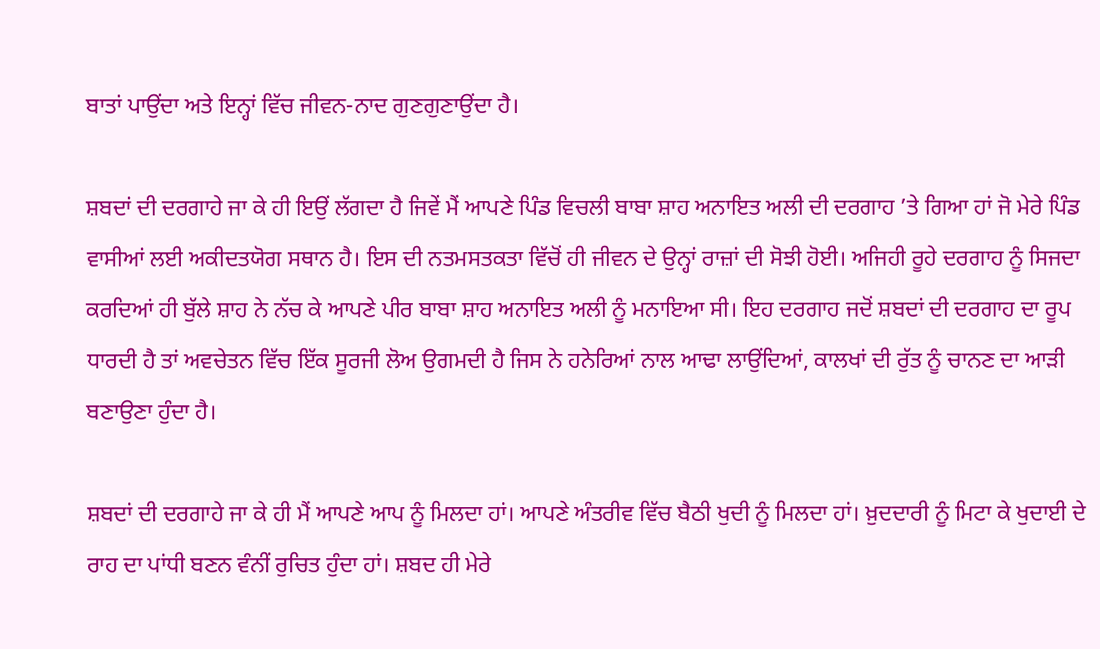ਬਾਤਾਂ ਪਾਉਂਦਾ ਅਤੇ ਇਨ੍ਹਾਂ ਵਿੱਚ ਜੀਵਨ-ਨਾਦ ਗੁਣਗੁਣਾਉਂਦਾ ਹੈ।

ਸ਼ਬਦਾਂ ਦੀ ਦਰਗਾਹੇ ਜਾ ਕੇ ਹੀ ਇਉਂ ਲੱਗਦਾ ਹੈ ਜਿਵੇਂ ਮੈਂ ਆਪਣੇ ਪਿੰਡ ਵਿਚਲੀ ਬਾਬਾ ਸ਼ਾਹ ਅਨਾਇਤ ਅਲੀ ਦੀ ਦਰਗਾਹ ’ਤੇ ਗਿਆ ਹਾਂ ਜੋ ਮੇਰੇ ਪਿੰਡ ਵਾਸੀਆਂ ਲਈ ਅਕੀਦਤਯੋਗ ਸਥਾਨ ਹੈ। ਇਸ ਦੀ ਨਤਮਸਤਕਤਾ ਵਿੱਚੋਂ ਹੀ ਜੀਵਨ ਦੇ ਉਨ੍ਹਾਂ ਰਾਜ਼ਾਂ ਦੀ ਸੋਝੀ ਹੋਈ। ਅਜਿਹੀ ਰੂਹੇ ਦਰਗਾਹ ਨੂੰ ਸਿਜਦਾ ਕਰਦਿਆਂ ਹੀ ਬੁੱਲੇ ਸ਼ਾਹ ਨੇ ਨੱਚ ਕੇ ਆਪਣੇ ਪੀਰ ਬਾਬਾ ਸ਼ਾਹ ਅਨਾਇਤ ਅਲੀ ਨੂੰ ਮਨਾਇਆ ਸੀ। ਇਹ ਦਰਗਾਹ ਜਦੋਂ ਸ਼ਬਦਾਂ ਦੀ ਦਰਗਾਹ ਦਾ ਰੂਪ ਧਾਰਦੀ ਹੈ ਤਾਂ ਅਵਚੇਤਨ ਵਿੱਚ ਇੱਕ ਸੂਰਜੀ ਲੋਅ ਉਗਮਦੀ ਹੈ ਜਿਸ ਨੇ ਹਨੇਰਿਆਂ ਨਾਲ ਆਢਾ ਲਾਉਂਦਿਆਂ, ਕਾਲਖਾਂ ਦੀ ਰੁੱਤ ਨੂੰ ਚਾਨਣ ਦਾ ਆੜੀ ਬਣਾਉਣਾ ਹੁੰਦਾ ਹੈ।

ਸ਼ਬਦਾਂ ਦੀ ਦਰਗਾਹੇ ਜਾ ਕੇ ਹੀ ਮੈਂ ਆਪਣੇ ਆਪ ਨੂੰ ਮਿਲਦਾ ਹਾਂ। ਆਪਣੇ ਅੰਤਰੀਵ ਵਿੱਚ ਬੈਠੀ ਖੁਦੀ ਨੂੰ ਮਿਲਦਾ ਹਾਂ। ਖ਼ੁਦਦਾਰੀ ਨੂੰ ਮਿਟਾ ਕੇ ਖੁਦਾਈ ਦੇ ਰਾਹ ਦਾ ਪਾਂਧੀ ਬਣਨ ਵੰਨੀਂ ਰੁਚਿਤ ਹੁੰਦਾ ਹਾਂ। ਸ਼ਬਦ ਹੀ ਮੇਰੇ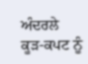ਅੰਦਰਲੇ ਕੂੜ-ਕਪਟ ਨੂੰ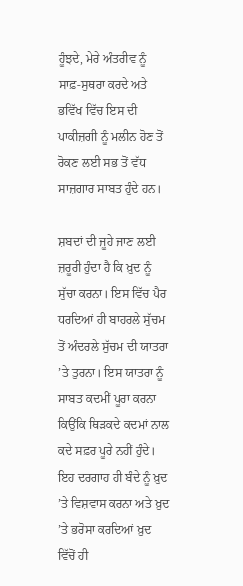ਹੂੰਝਦੇ, ਮੇਰੇ ਅੰਤਰੀਵ ਨੂੰ ਸਾਫ਼-ਸੁਥਰਾ ਕਰਦੇ ਅਤੇ ਭਵਿੱਖ ਵਿੱਚ ਇਸ ਦੀ ਪਾਕੀਜ਼ਗੀ ਨੂੰ ਮਲੀਨ ਹੋਣ ਤੋਂ ਰੋਕਣ ਲਈ ਸਭ ਤੋਂ ਵੱਧ ਸਾਜ਼ਗਾਰ ਸਾਬਤ ਹੁੰਦੇ ਹਨ।

ਸ਼ਬਦਾਂ ਦੀ ਜੂਹੇ ਜਾਣ ਲਈ ਜ਼ਰੂਰੀ ਹੁੰਦਾ ਹੈ ਕਿ ਖ਼ੁਦ ਨੂੰ ਸੁੱਚਾ ਕਰਨਾ। ਇਸ ਵਿੱਚ ਪੈਰ ਧਰਦਿਆਂ ਹੀ ਬਾਹਰਲੇ ਸੁੱਚਮ ਤੋਂ ਅੰਦਰਲੇ ਸੁੱਚਮ ਦੀ ਯਾਤਰਾ ’ਤੇ ਤੁਰਨਾ। ਇਸ ਯਾਤਰਾ ਨੂੰ ਸਾਬਤ ਕਦਮੀਂ ਪੂਰਾ ਕਰਨਾ ਕਿਉਂਕਿ ਥਿੜਕਦੇ ਕਦਮਾਂ ਨਾਲ ਕਦੇ ਸਫ਼ਰ ਪੂਰੇ ਨਹੀਂ ਹੁੰਦੇ। ਇਹ ਦਰਗਾਹ ਹੀ ਬੰਦੇ ਨੂੰ ਖ਼ੁਦ ’ਤੇ ਵਿਸ਼ਵਾਸ ਕਰਨਾ ਅਤੇ ਖ਼ੁਦ ’ਤੇ ਭਰੋਸਾ ਕਰਦਿਆਂ ਖ਼ੁਦ ਵਿੱਚੋਂ ਹੀ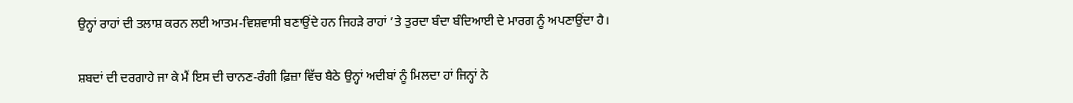ਉਨ੍ਹਾਂ ਰਾਹਾਂ ਦੀ ਤਲਾਸ਼ ਕਰਨ ਲਈ ਆਤਮ-ਵਿਸ਼ਵਾਸੀ ਬਣਾਉਂਦੇ ਹਨ ਜਿਹੜੇ ਰਾਹਾਂ ’ਤੇ ਤੁਰਦਾ ਬੰਦਾ ਬੰਦਿਆਈ ਦੇ ਮਾਰਗ ਨੂੰ ਅਪਣਾਉਂਦਾ ਹੈ।

ਸ਼ਬਦਾਂ ਦੀ ਦਰਗਾਹੇ ਜਾ ਕੇ ਮੈਂ ਇਸ ਦੀ ਚਾਨਣ-ਰੰਗੀ ਫ਼ਿਜ਼ਾ ਵਿੱਚ ਬੈਠੇ ਉਨ੍ਹਾਂ ਅਦੀਬਾਂ ਨੂੰ ਮਿਲਦਾ ਹਾਂ ਜਿਨ੍ਹਾਂ ਨੇ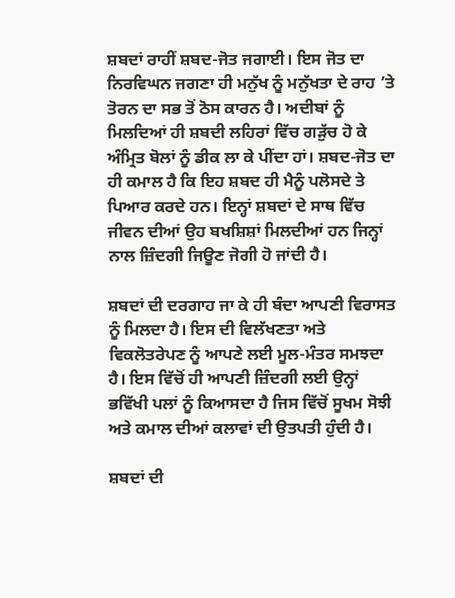ਸ਼ਬਦਾਂ ਰਾਹੀਂ ਸ਼ਬਦ-ਜੋਤ ਜਗਾਈ। ਇਸ ਜੋਤ ਦਾ ਨਿਰਵਿਘਨ ਜਗਣਾ ਹੀ ਮਨੁੱਖ ਨੂੰ ਮਨੁੱਖਤਾ ਦੇ ਰਾਹ ’ਤੇ ਤੋਰਨ ਦਾ ਸਭ ਤੋਂ ਠੋਸ ਕਾਰਨ ਹੈ। ਅਦੀਬਾਂ ਨੂੰ ਮਿਲਦਿਆਂ ਹੀ ਸ਼ਬਦੀ ਲਹਿਰਾਂ ਵਿੱਚ ਗੜੁੱਚ ਹੋ ਕੇ ਅੰਮ੍ਰਿਤ ਬੋਲਾਂ ਨੂੰ ਡੀਕ ਲਾ ਕੇ ਪੀਂਦਾ ਹਾਂ। ਸ਼ਬਦ-ਜੋਤ ਦਾ ਹੀ ਕਮਾਲ ਹੈ ਕਿ ਇਹ ਸ਼ਬਦ ਹੀ ਮੈਨੂੰ ਪਲੋਸਦੇ ਤੇ ਪਿਆਰ ਕਰਦੇ ਹਨ। ਇਨ੍ਹਾਂ ਸ਼ਬਦਾਂ ਦੇ ਸਾਥ ਵਿੱਚ ਜੀਵਨ ਦੀਆਂ ਉਹ ਬਖਸ਼ਿਸ਼ਾਂ ਮਿਲਦੀਆਂ ਹਨ ਜਿਨ੍ਹਾਂ ਨਾਲ ਜ਼ਿੰਦਗੀ ਜਿਊਣ ਜੋਗੀ ਹੋ ਜਾਂਦੀ ਹੈ।

ਸ਼ਬਦਾਂ ਦੀ ਦਰਗਾਹ ਜਾ ਕੇ ਹੀ ਬੰਦਾ ਆਪਣੀ ਵਿਰਾਸਤ ਨੂੰ ਮਿਲਦਾ ਹੈ। ਇਸ ਦੀ ਵਿਲੱਖਣਤਾ ਅਤੇ ਵਿਕਲੋਤਰੇਪਣ ਨੂੰ ਆਪਣੇ ਲਈ ਮੂਲ-ਮੰਤਰ ਸਮਝਦਾ ਹੈ। ਇਸ ਵਿੱਚੋਂ ਹੀ ਆਪਣੀ ਜ਼ਿੰਦਗੀ ਲਈ ਉਨ੍ਹਾਂ ਭਵਿੱਖੀ ਪਲਾਂ ਨੂੰ ਕਿਆਸਦਾ ਹੈ ਜਿਸ ਵਿੱਚੋਂ ਸੂਖਮ ਸੋਝੀ ਅਤੇ ਕਮਾਲ ਦੀਆਂ ਕਲਾਵਾਂ ਦੀ ਉਤਪਤੀ ਹੁੰਦੀ ਹੈ।

ਸ਼ਬਦਾਂ ਦੀ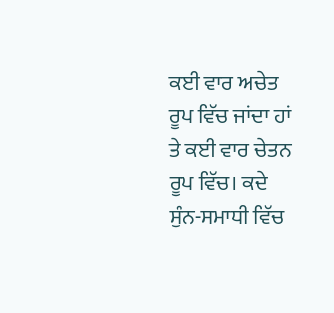ਕਈ ਵਾਰ ਅਚੇਤ ਰੂਪ ਵਿੱਚ ਜਾਂਦਾ ਹਾਂ ਤੇ ਕਈ ਵਾਰ ਚੇਤਨ ਰੂਪ ਵਿੱਚ। ਕਦੇ ਸੁੰਨ-ਸਮਾਧੀ ਵਿੱਚ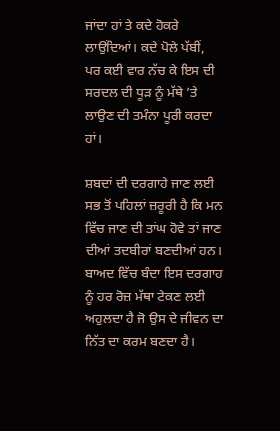ਜਾਂਦਾ ਹਾਂ ਤੇ ਕਦੇ ਹੋਕਰੇ ਲਾਉਂਦਿਆਂ। ਕਦੇ ਪੋਲੇ ਪੱਬੀਂ, ਪਰ ਕਈ ਵਾਰ ਨੱਚ ਕੇ ਇਸ ਦੀ ਸਰਦਲ ਦੀ ਧੂੜ ਨੂੰ ਮੱਥੇ ’ਤੇ ਲਾਉਣ ਦੀ ਤਮੰਨਾ ਪੂਰੀ ਕਰਦਾ ਹਾਂ।

ਸ਼ਬਦਾਂ ਦੀ ਦਰਗਾਹੇ ਜਾਣ ਲਈ ਸਭ ਤੋਂ ਪਹਿਲਾਂ ਜ਼ਰੂਰੀ ਹੈ ਕਿ ਮਨ ਵਿੱਚ ਜਾਣ ਦੀ ਤਾਂਘ ਹੋਵੇ ਤਾਂ ਜਾਣ ਦੀਆਂ ਤਦਬੀਰਾਂ ਬਣਦੀਆਂ ਹਨ। ਬਾਅਦ ਵਿੱਚ ਬੰਦਾ ਇਸ ਦਰਗਾਹ ਨੂੰ ਹਰ ਰੋਜ਼ ਮੱਥਾ ਟੇਕਣ ਲਈ ਅਹੁਲਦਾ ਹੈ ਜੋ ਉਸ ਦੇ ਜੀਵਨ ਦਾ ਨਿੱਤ ਦਾ ਕਰਮ ਬਣਦਾ ਹੈ।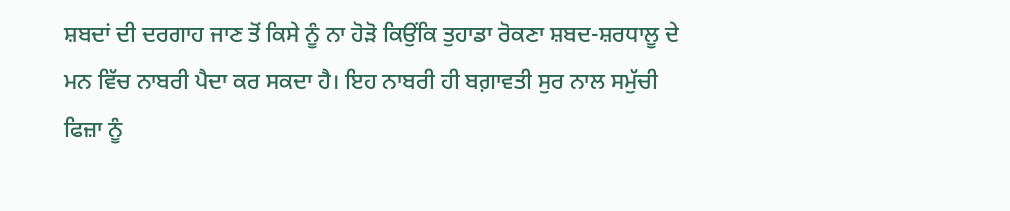ਸ਼ਬਦਾਂ ਦੀ ਦਰਗਾਹ ਜਾਣ ਤੋਂ ਕਿਸੇ ਨੂੰ ਨਾ ਹੋੜੋ ਕਿਉਂਕਿ ਤੁਹਾਡਾ ਰੋਕਣਾ ਸ਼ਬਦ-ਸ਼ਰਧਾਲੂ ਦੇ ਮਨ ਵਿੱਚ ਨਾਬਰੀ ਪੈਦਾ ਕਰ ਸਕਦਾ ਹੈ। ਇਹ ਨਾਬਰੀ ਹੀ ਬਗ਼ਾਵਤੀ ਸੁਰ ਨਾਲ ਸਮੁੱਚੀ ਫਿਜ਼ਾ ਨੂੰ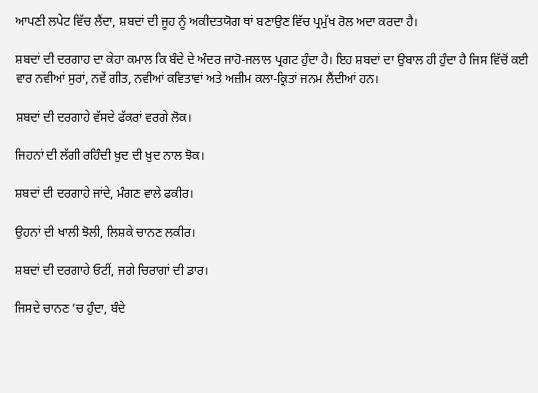ਆਪਣੀ ਲਪੇਟ ਵਿੱਚ ਲੈਂਦਾ, ਸ਼ਬਦਾਂ ਦੀ ਜੂਹ ਨੂੰ ਅਕੀਦਤਯੋਗ ਥਾਂ ਬਣਾਉਣ ਵਿੱਚ ਪ੍ਰਮੁੱਖ ਰੋਲ ਅਦਾ ਕਰਦਾ ਹੈ।

ਸ਼ਬਦਾਂ ਦੀ ਦਰਗਾਹ ਦਾ ਕੇਹਾ ਕਮਾਲ ਕਿ ਬੰਦੇ ਦੇ ਅੰਦਰ ਜਾਹੋ-ਜਲਾਲ ਪ੍ਰਗਟ ਹੁੰਦਾ ਹੈ। ਇਹ ਸ਼ਬਦਾਂ ਦਾ ਉਬਾਲ ਹੀ ਹੁੰਦਾ ਹੈ ਜਿਸ ਵਿੱਚੋਂ ਕਈ ਵਾਰ ਨਵੀਆਂ ਸੁਰਾਂ, ਨਵੇਂ ਗੀਤ, ਨਵੀਆਂ ਕਵਿਤਾਵਾਂ ਅਤੇ ਅਜ਼ੀਮ ਕਲਾ-ਕ੍ਰਿਤਾਂ ਜਨਮ ਲੈਂਦੀਆਂ ਹਨ।

ਸ਼ਬਦਾਂ ਦੀ ਦਰਗਾਹੇ ਵੱਸਦੇ ਫੱਕਰਾਂ ਵਰਗੇ ਲੋਕ।

ਜਿਹਨਾਂ ਦੀ ਲੱਗੀ ਰਹਿੰਦੀ ਖ਼ੁਦ ਦੀ ਖ਼ੁਦ ਨਾਲ ਝੋਕ।

ਸ਼ਬਦਾਂ ਦੀ ਦਰਗਾਹੇ ਜਾਂਦੇ, ਮੰਗਣ ਵਾਲੇ ਫਕੀਰ।

ਉਹਨਾਂ ਦੀ ਖਾਲੀ ਝੋਲੀ, ਲਿਸ਼ਕੇ ਚਾਨਣ ਲਕੀਰ।

ਸ਼ਬਦਾਂ ਦੀ ਦਰਗਾਹੇ ਓਟੀਂ, ਜਗੇ ਚਿਰਾਗਾਂ ਦੀ ਡਾਰ।

ਜਿਸਦੇ ਚਾਨਣ ’ਚ ਹੁੰਦਾ, ਬੰਦੇ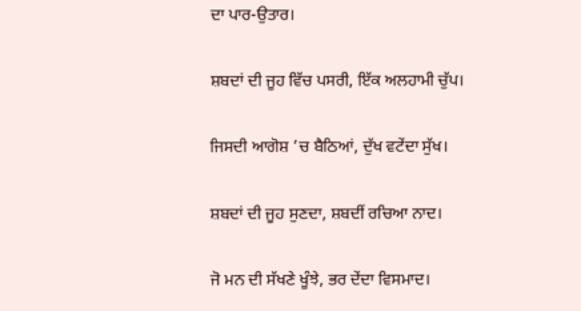ਦਾ ਪਾਰ-ਉਤਾਰ।

ਸ਼ਬਦਾਂ ਦੀ ਜੂਹ ਵਿੱਚ ਪਸਰੀ, ਇੱਕ ਅਲਹਾਮੀ ਚੁੱਪ।

ਜਿਸਦੀ ਆਗੋਸ਼ ’ਚ ਬੈਠਿਆਂ, ਦੁੱਖ ਵਟੇਂਦਾ ਸੁੱਖ।

ਸ਼ਬਦਾਂ ਦੀ ਜੂਹ ਸੁਣਦਾ, ਸ਼ਬਦੀਂ ਰਚਿਆ ਨਾਦ।

ਜੋ ਮਨ ਦੀ ਸੱਖਣੇ ਖੂੰਝੇ, ਭਰ ਦੇਂਦਾ ਵਿਸਮਾਦ।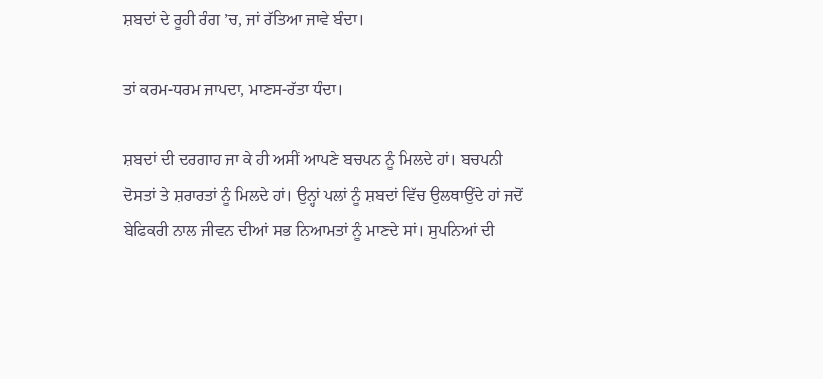ਸ਼ਬਦਾਂ ਦੇ ਰੂਹੀ ਰੰਗ ’ਚ, ਜਾਂ ਰੱਤਿਆ ਜਾਵੇ ਬੰਦਾ।

ਤਾਂ ਕਰਮ-ਧਰਮ ਜਾਪਦਾ, ਮਾਣਸ-ਰੱਤਾ ਧੰਦਾ।

ਸ਼ਬਦਾਂ ਦੀ ਦਰਗਾਹ ਜਾ ਕੇ ਹੀ ਅਸੀਂ ਆਪਣੇ ਬਚਪਨ ਨੂੰ ਮਿਲਦੇ ਹਾਂ। ਬਚਪਨੀ ਦੋਸਤਾਂ ਤੇ ਸ਼ਰਾਰਤਾਂ ਨੂੰ ਮਿਲਦੇ ਹਾਂ। ਉਨ੍ਹਾਂ ਪਲਾਂ ਨੂੰ ਸ਼ਬਦਾਂ ਵਿੱਚ ਉਲਥਾਉਂਦੇ ਹਾਂ ਜਦੋਂ ਬੇਫਿਕਰੀ ਨਾਲ ਜੀਵਨ ਦੀਆਂ ਸਭ ਨਿਆਮਤਾਂ ਨੂੰ ਮਾਣਦੇ ਸਾਂ। ਸੁਪਨਿਆਂ ਦੀ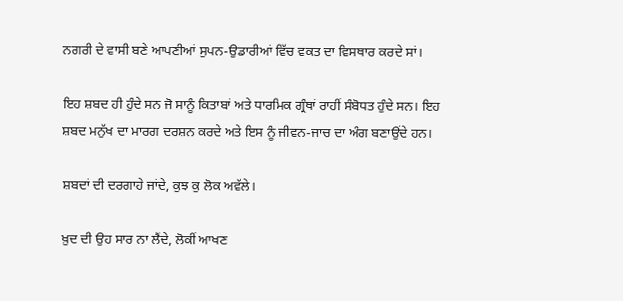ਨਗਰੀ ਦੇ ਵਾਸੀ ਬਣੇ ਆਪਣੀਆਂ ਸੁਪਨ-ਉਡਾਰੀਆਂ ਵਿੱਚ ਵਕਤ ਦਾ ਵਿਸਥਾਰ ਕਰਦੇ ਸਾਂ।

ਇਹ ਸ਼ਬਦ ਹੀ ਹੁੰਦੇ ਸਨ ਜੋ ਸਾਨੂੰ ਕਿਤਾਬਾਂ ਅਤੇ ਧਾਰਮਿਕ ਗ੍ਰੰਥਾਂ ਰਾਹੀਂ ਸੰਬੋਧਤ ਹੁੰਦੇ ਸਨ। ਇਹ ਸ਼ਬਦ ਮਨੁੱਖ ਦਾ ਮਾਰਗ ਦਰਸ਼ਨ ਕਰਦੇ ਅਤੇ ਇਸ ਨੂੰ ਜੀਵਨ-ਜਾਚ ਦਾ ਅੰਗ ਬਣਾਉਂਦੇ ਹਨ।

ਸ਼ਬਦਾਂ ਦੀ ਦਰਗਾਹੇ ਜਾਂਦੇ, ਕੁਝ ਕੁ ਲੋਕ ਅਵੱਲੇ।

ਖ਼ੁਦ ਦੀ ਉਹ ਸਾਰ ਨਾ ਲੈਂਦੇ, ਲੋਕੀਂ ਆਖਣ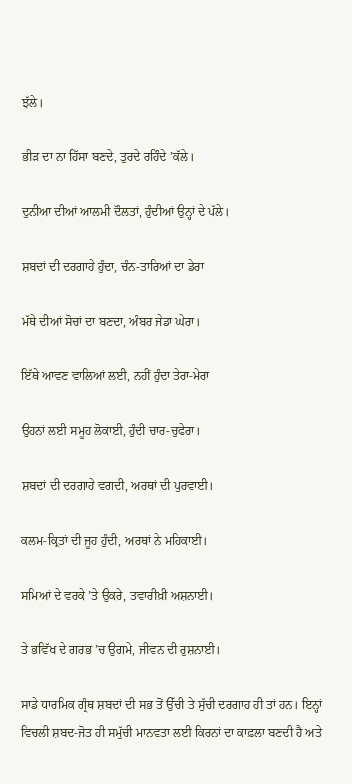ਝੱਲੇ।

ਭੀੜ ਦਾ ਨਾ ਹਿੱਸਾ ਬਣਦੇ, ਤੁਰਦੇ ਰਹਿੰਦੇ ’ਕੱਲੇ।

ਦੁਨੀਆ ਦੀਆਂ ਆਲਮੀ ਦੌਲਤਾਂ, ਹੁੰਦੀਆਂ ਉਨ੍ਹਾਂ ਦੇ ਪੱਲੇ।

ਸ਼ਬਦਾਂ ਦੀ ਦਰਗਾਹੇ ਹੁੰਦਾ, ਚੰਨ-ਤਾਰਿਆਂ ਦਾ ਡੇਰਾ

ਮੱਥੇ ਦੀਆਂ ਸੋਚਾਂ ਦਾ ਬਣਦਾ, ਅੰਬਰ ਜੇਡਾ ਘੇਰਾ।

ਇੱਥੇ ਆਵਣ ਵਾਲਿਆਂ ਲਈ, ਨਹੀਂ ਹੁੰਦਾ ਤੇਰਾ-ਮੇਰਾ

ਉਹਨਾਂ ਲਈ ਸਮੂਹ ਲੋਕਾਈ, ਹੁੰਦੀ ਚਾਰ-ਚੁਫੇਰਾ।

ਸ਼ਬਦਾਂ ਦੀ ਦਰਗਾਹੇ ਵਗਦੀ, ਅਰਥਾਂ ਦੀ ਪੁਰਵਾਈ।

ਕਲਮ-ਕ੍ਰਿਤਾਂ ਦੀ ਜੂਹ ਹੁੰਦੀ, ਅਰਥਾਂ ਨੇ ਮਹਿਕਾਈ।

ਸਮਿਆਂ ਦੇ ਵਰਕੇ ’ਤੇ ਉਕਰੇ, ਤਵਾਰੀਖ਼ੀ ਅਸ਼ਨਾਈ।

ਤੇ ਭਵਿੱਖ ਦੇ ਗਰਭ ’ਚ ਉਗਮੇ, ਜੀਵਨ ਦੀ ਰੁਸ਼ਨਾਈ।

ਸਾਡੇ ਧਾਰਮਿਕ ਗ੍ਰੰਥ ਸ਼ਬਦਾਂ ਦੀ ਸਭ ਤੋਂ ਉੱਚੀ ਤੇ ਸੁੱਚੀ ਦਰਗਾਹ ਹੀ ਤਾਂ ਹਨ। ਇਨ੍ਹਾਂ ਵਿਚਲੀ ਸ਼ਬਦ-ਜੋਤ ਹੀ ਸਮੁੱਚੀ ਮਾਨਵਤਾ ਲਈ ਕਿਰਨਾਂ ਦਾ ਕਾਫ਼ਲਾ ਬਣਦੀ ਹੈ ਅਤੇ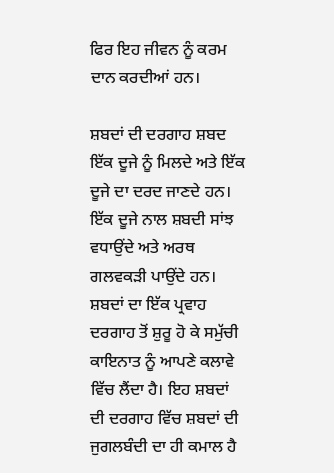ਫਿਰ ਇਹ ਜੀਵਨ ਨੂੰ ਕਰਮ ਦਾਨ ਕਰਦੀਆਂ ਹਨ।

ਸ਼ਬਦਾਂ ਦੀ ਦਰਗਾਹ ਸ਼ਬਦ ਇੱਕ ਦੂਜੇ ਨੂੰ ਮਿਲਦੇ ਅਤੇ ਇੱਕ ਦੂਜੇ ਦਾ ਦਰਦ ਜਾਣਦੇ ਹਨ। ਇੱਕ ਦੂਜੇ ਨਾਲ ਸ਼ਬਦੀ ਸਾਂਝ ਵਧਾਉਂਦੇ ਅਤੇ ਅਰਥ ਗਲਵਕੜੀ ਪਾਉਂਦੇ ਹਨ। ਸ਼ਬਦਾਂ ਦਾ ਇੱਕ ਪ੍ਰਵਾਹ ਦਰਗਾਹ ਤੋਂ ਸ਼ੁਰੂ ਹੋ ਕੇ ਸਮੁੱਚੀ ਕਾਇਨਾਤ ਨੂੰ ਆਪਣੇ ਕਲਾਵੇ ਵਿੱਚ ਲੈਂਦਾ ਹੈ। ਇਹ ਸ਼ਬਦਾਂ ਦੀ ਦਰਗਾਹ ਵਿੱਚ ਸ਼ਬਦਾਂ ਦੀ ਜੁਗਲਬੰਦੀ ਦਾ ਹੀ ਕਮਾਲ ਹੈ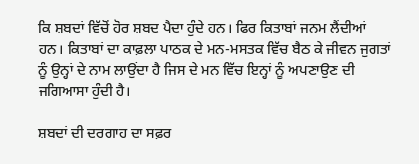ਕਿ ਸ਼ਬਦਾਂ ਵਿੱਚੋਂ ਹੋਰ ਸ਼ਬਦ ਪੈਦਾ ਹੁੰਦੇ ਹਨ। ਫਿਰ ਕਿਤਾਬਾਂ ਜਨਮ ਲੈਂਦੀਆਂ ਹਨ। ਕਿਤਾਬਾਂ ਦਾ ਕਾਫ਼ਲਾ ਪਾਠਕ ਦੇ ਮਨ-ਮਸਤਕ ਵਿੱਚ ਬੈਠ ਕੇ ਜੀਵਨ ਜੁਗਤਾਂ ਨੂੰ ਉਨ੍ਹਾਂ ਦੇ ਨਾਮ ਲਾਉਂਦਾ ਹੈ ਜਿਸ ਦੇ ਮਨ ਵਿੱਚ ਇਨ੍ਹਾਂ ਨੂੰ ਅਪਣਾਉਣ ਦੀ ਜਗਿਆਸਾ ਹੁੰਦੀ ਹੈ।

ਸ਼ਬਦਾਂ ਦੀ ਦਰਗਾਹ ਦਾ ਸਫ਼ਰ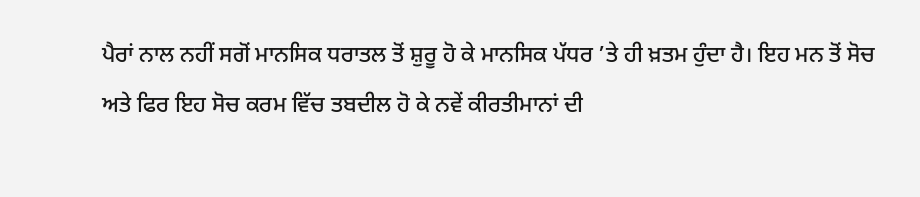ਪੈਰਾਂ ਨਾਲ ਨਹੀਂ ਸਗੋਂ ਮਾਨਸਿਕ ਧਰਾਤਲ ਤੋਂ ਸ਼ੁਰੂ ਹੋ ਕੇ ਮਾਨਸਿਕ ਪੱਧਰ ’ਤੇ ਹੀ ਖ਼ਤਮ ਹੁੰਦਾ ਹੈ। ਇਹ ਮਨ ਤੋਂ ਸੋਚ ਅਤੇ ਫਿਰ ਇਹ ਸੋਚ ਕਰਮ ਵਿੱਚ ਤਬਦੀਲ ਹੋ ਕੇ ਨਵੇਂ ਕੀਰਤੀਮਾਨਾਂ ਦੀ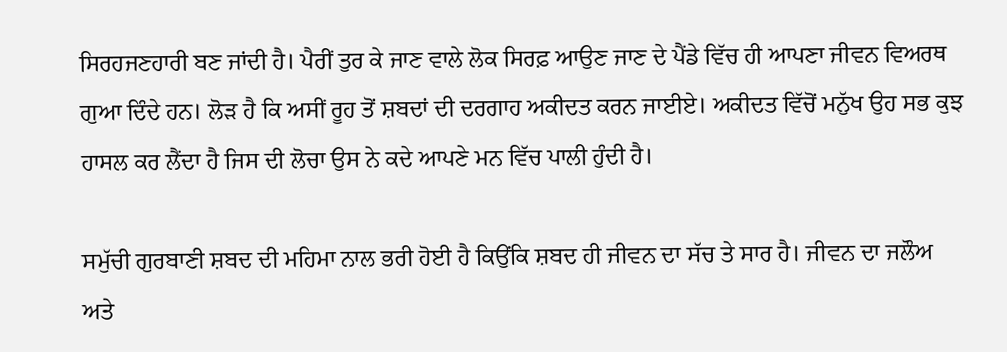ਸਿਰਹਜਣਹਾਰੀ ਬਣ ਜਾਂਦੀ ਹੈ। ਪੈਰੀਂ ਤੁਰ ਕੇ ਜਾਣ ਵਾਲੇ ਲੋਕ ਸਿਰਫ਼ ਆਉਣ ਜਾਣ ਦੇ ਪੈਂਡੇ ਵਿੱਚ ਹੀ ਆਪਣਾ ਜੀਵਨ ਵਿਅਰਥ ਗੁਆ ਦਿੰਦੇ ਹਨ। ਲੋੜ ਹੈ ਕਿ ਅਸੀਂ ਰੂਹ ਤੋਂ ਸ਼ਬਦਾਂ ਦੀ ਦਰਗਾਹ ਅਕੀਦਤ ਕਰਨ ਜਾਈਏ। ਅਕੀਦਤ ਵਿੱਚੋਂ ਮਨੁੱਖ ਉਹ ਸਭ ਕੁਝ ਹਾਸਲ ਕਰ ਲੈਂਦਾ ਹੈ ਜਿਸ ਦੀ ਲੋਚਾ ਉਸ ਨੇ ਕਦੇ ਆਪਣੇ ਮਨ ਵਿੱਚ ਪਾਲੀ ਹੁੰਦੀ ਹੈ।

ਸਮੁੱਚੀ ਗੁਰਬਾਣੀ ਸ਼ਬਦ ਦੀ ਮਹਿਮਾ ਨਾਲ ਭਰੀ ਹੋਈ ਹੈ ਕਿਉਂਕਿ ਸ਼ਬਦ ਹੀ ਜੀਵਨ ਦਾ ਸੱਚ ਤੇ ਸਾਰ ਹੈ। ਜੀਵਨ ਦਾ ਜਲੌਅ ਅਤੇ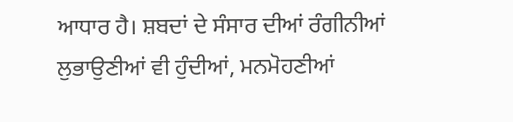ਆਧਾਰ ਹੈ। ਸ਼ਬਦਾਂ ਦੇ ਸੰਸਾਰ ਦੀਆਂ ਰੰਗੀਨੀਆਂ ਲੁਭਾਉਣੀਆਂ ਵੀ ਹੁੰਦੀਆਂ, ਮਨਮੋਹਣੀਆਂ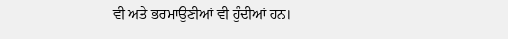ਵੀ ਅਤੇ ਭਰਮਾਉਣੀਆਂ ਵੀ ਹੁੰਦੀਆਂ ਹਨ।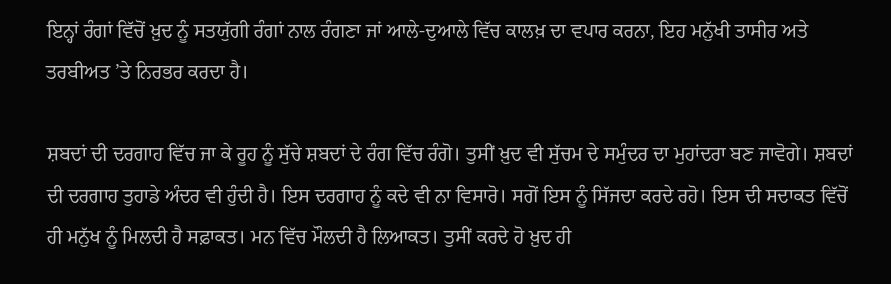ਇਨ੍ਹਾਂ ਰੰਗਾਂ ਵਿੱਚੋਂ ਖ਼ੁਦ ਨੂੰ ਸਤਯੁੱਗੀ ਰੰਗਾਂ ਨਾਲ ਰੰਗਣਾ ਜਾਂ ਆਲੇ-ਦੁਆਲੇ ਵਿੱਚ ਕਾਲਖ਼ ਦਾ ਵਪਾਰ ਕਰਨਾ, ਇਹ ਮਨੁੱਖੀ ਤਾਸੀਰ ਅਤੇ ਤਰਬੀਅਤ ’ਤੇ ਨਿਰਭਰ ਕਰਦਾ ਹੈ।

ਸ਼ਬਦਾਂ ਦੀ ਦਰਗਾਹ ਵਿੱਚ ਜਾ ਕੇ ਰੂਹ ਨੂੰ ਸੁੱਚੇ ਸ਼ਬਦਾਂ ਦੇ ਰੰਗ ਵਿੱਚ ਰੰਗੋ। ਤੁਸੀਂ ਖ਼ੁਦ ਵੀ ਸੁੱਚਮ ਦੇ ਸਮੁੰਦਰ ਦਾ ਮੁਹਾਂਦਰਾ ਬਣ ਜਾਵੋਗੇ। ਸ਼ਬਦਾਂ ਦੀ ਦਰਗਾਹ ਤੁਹਾਡੇ ਅੰਦਰ ਵੀ ਹੁੰਦੀ ਹੈ। ਇਸ ਦਰਗਾਹ ਨੂੰ ਕਦੇ ਵੀ ਨਾ ਵਿਸਾਰੋ। ਸਗੋਂ ਇਸ ਨੂੰ ਸਿੱਜਦਾ ਕਰਦੇ ਰਹੋ। ਇਸ ਦੀ ਸਦਾਕਤ ਵਿੱਚੋਂ ਹੀ ਮਨੁੱਖ ਨੂੰ ਮਿਲਦੀ ਹੈ ਸਫ਼ਾਕਤ। ਮਨ ਵਿੱਚ ਮੌਲਦੀ ਹੈ ਲਿਆਕਤ। ਤੁਸੀਂ ਕਰਦੇ ਹੋ ਖ਼ੁਦ ਹੀ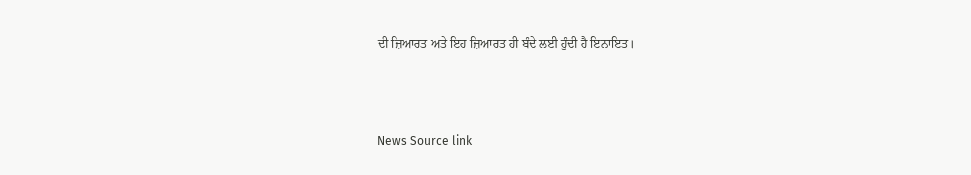ਦੀ ਜ਼ਿਆਰਤ ਅਤੇ ਇਹ ਜ਼ਿਆਰਤ ਹੀ ਬੰਦੇ ਲਈ ਹੁੰਦੀ ਹੈ ਇਨਾਇਤ।



News Source link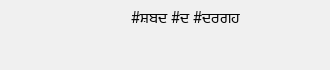#ਸ਼ਬਦ #ਦ #ਦਰਗਹ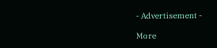- Advertisement -

More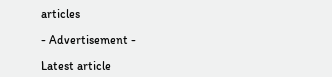articles

- Advertisement -

Latest article